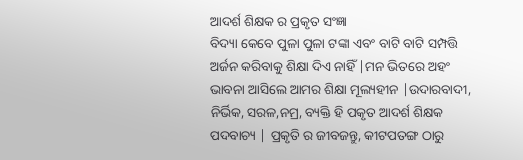ଆଦର୍ଶ ଶିକ୍ଷକ ର ପ୍ରକୃତ ସଂଜ୍ଞା
ବିଦ୍ୟା କେବେ ପୁଳା ପୁଳା ଟଙ୍କା ଏବଂ ବାଟି ବାଟି ସମ୍ପତ୍ତି ଅର୍ଜନ କରିବାକୁ ଶିକ୍ଷା ଦିଏ ନାହିଁ |ମନ ଭିତରେ ଅହଂ ଭାବନା ଆସିଲେ ଆମର ଶିକ୍ଷା ମୂଲ୍ୟହୀନ |ଉଦାରବାଦୀ, ନିର୍ଭିକ, ସରଳ,ନମ୍ର, ବ୍ୟକ୍ତି ହି ପକୃତ ଆଦର୍ଶ ଶିକ୍ଷକ ପଦବାଚ୍ୟ | ପ୍ରକୃତି ର ଜୀବଜନ୍ତୁ, କୀଟପତଙ୍ଗ ଠାରୁ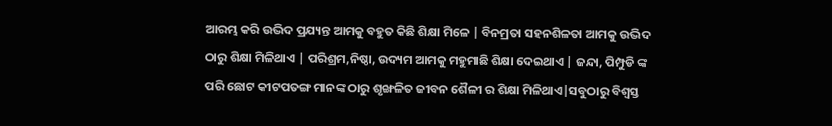ଆରମ୍ଭ କରି ଉଦ୍ଭିଦ ପ୍ରଯ୍ୟନ୍ତ ଆମକୁ ବହୁତ କିଛି ଶିକ୍ଷା ମିଳେ | ବିନମ୍ରତା ସହନଶିଳତା ଆମକୁ ଉଦ୍ଭିଦ ଠାରୁ ଶିକ୍ଷା ମିଳିଥାଏ | ପରିଶ୍ରମ,ନିଷ୍ଠା, ଉଦ୍ୟମ ଆମକୁ ମହୁମାଛି ଶିକ୍ଷା ଦେଇଥାଏ | ଜନ୍ଦା, ପିମ୍ପୁଡି ଙ୍କ ପରି ଛୋଟ କୀଟପତଙ୍ଗ ମାନଙ୍କ ଠାରୁ ଶୃଙ୍ଖଳିତ ଜୀବନ ଶୈଳୀ ର ଶିକ୍ଷା ମିଳିଥାଏ|ସବୁଠାରୁ ବିଶ୍ଵସ୍ତ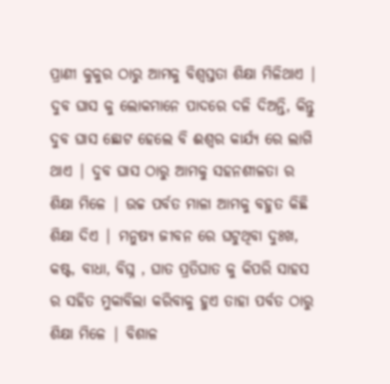ପ୍ରାଣୀ କୁକୁର ଠାରୁ ଆମକୁ ବିଶ୍ୱସ୍ତତା ଶିକ୍ଷା ମିଳିଥାଏ | ଦୁବ ଘାସ କୁ ଲୋକମାନେ ପାଦରେ ଦଳି ଦିଅନ୍ତି, କିନ୍ତୁ ଦୁବ ଘାସ ଛୋଟ ହେଲେ ବି ଈଶ୍ୱର କାର୍ଯ୍ୟ ରେ ଲାଗି ଥାଏ | ଦୁବ ଘାସ ଠାରୁ ଆମକୁ ସହନଶୀଳତା ର ଶିକ୍ଷା ମିଳେ | ଉଚ୍ଚ ପର୍ବତ ମାଳା ଆମକୁ ବହୁତ କିଛି ଶିକ୍ଷା ଦିଏ | ମନୁଷ୍ୟ ଜୀବନ ରେ ଘଟୁଥିବା ଦୁଃଖ, କଷ୍ଟ, ବାଧା, ବିଘ୍ନ , ଘାତ ପ୍ରତିଘାତ କୁ କିପରି ସାହସ ର ସହିତ ମୁକାବିଲା କରିବାକୁ ହୁଏ ତାହା ପର୍ବତ ଠାରୁ ଶିକ୍ଷା ମିଳେ | ବିଶାଳ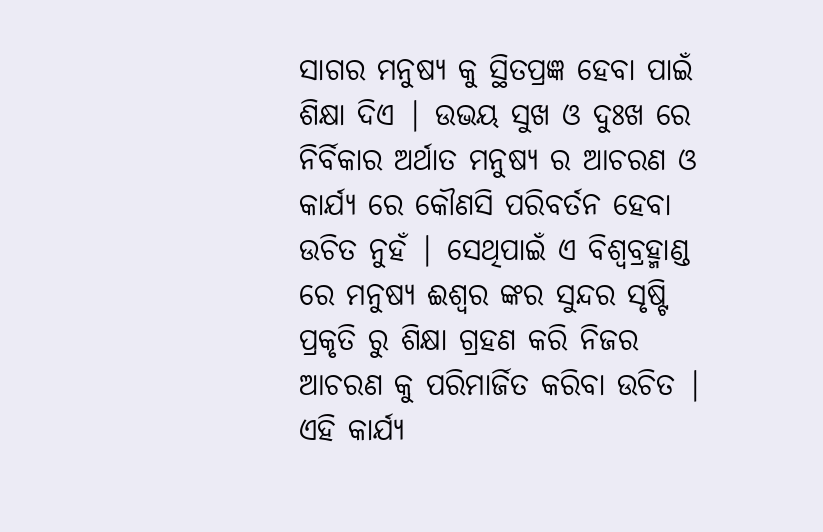ସାଗର ମନୁଷ୍ୟ କୁ ସ୍ଥିତପ୍ରଜ୍ଞ ହେବା ପାଇଁ ଶିକ୍ଷା ଦିଏ | ଉଭୟ ସୁଖ ଓ ଦୁଃଖ ରେ ନିର୍ବିକାର ଅର୍ଥାତ ମନୁଷ୍ୟ ର ଆଚରଣ ଓ କାର୍ଯ୍ୟ ରେ କୌଣସି ପରିବର୍ତନ ହେବା ଉଚିତ ନୁହଁ | ସେଥିପାଇଁ ଏ ବିଶ୍ୱବ୍ରହ୍ମାଣ୍ଡ ରେ ମନୁଷ୍ୟ ଈଶ୍ୱର ଙ୍କର ସୁନ୍ଦର ସୃଷ୍ଟି ପ୍ରକୃତି ରୁ ଶିକ୍ଷା ଗ୍ରହଣ କରି ନିଜର ଆଚରଣ କୁ ପରିମାର୍ଜିତ କରିବା ଉଚିତ | ଏହି କାର୍ଯ୍ୟ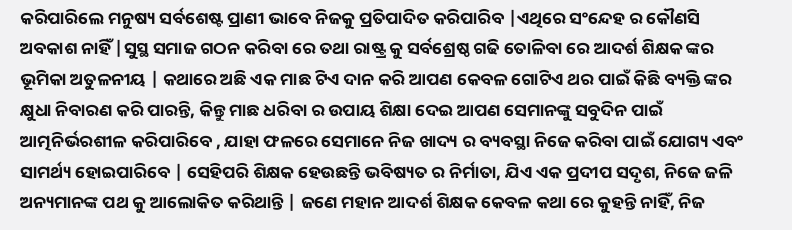କରିପାରିଲେ ମନୁଷ୍ୟ ସର୍ବଶେଷ୍ଟ ପ୍ରାଣୀ ଭାବେ ନିଜକୁ ପ୍ରତିପାଦିତ କରିପାରିବ |ଏଥିରେ ସଂନ୍ଦେହ ର କୌଣସି ଅବକାଶ ନାହିଁ |ସୁସ୍ଥ ସମାଜ ଗଠନ କରିବା ରେ ତଥା ରାଷ୍ଟ୍ର କୁ ସର୍ବଶ୍ରେଷ୍ଠ ଗଢି ତୋଳିବା ରେ ଆଦର୍ଶ ଶିକ୍ଷକ ଙ୍କର ଭୂମିକା ଅତୁଳନୀୟ | କଥାରେ ଅଛି ଏକ ମାଛ ଟିଏ ଦାନ କରି ଆପଣ କେବଳ ଗୋଟିଏ ଥର ପାଇଁ କିଛି ବ୍ୟକ୍ତି ଙ୍କର କ୍ଷୁଧା ନିବାରଣ କରି ପାରନ୍ତି, କିନ୍ତୁ ମାଛ ଧରିବା ର ଉପାୟ ଶିକ୍ଷା ଦେଇ ଆପଣ ସେମାନଙ୍କୁ ସବୁଦିନ ପାଇଁ ଆତ୍ମନିର୍ଭରଶୀଳ କରିପାରିବେ , ଯାହା ଫଳରେ ସେମାନେ ନିଜ ଖାଦ୍ୟ ର ବ୍ୟବସ୍ଥା ନିଜେ କରିବା ପାଇଁ ଯୋଗ୍ୟ ଏବଂ ସାମର୍ଥ୍ୟ ହୋଇପାରିବେ | ସେହିପରି ଶିକ୍ଷକ ହେଉଛନ୍ତି ଭବିଷ୍ୟତ ର ନିର୍ମାତା, ଯିଏ ଏକ ପ୍ରଦୀପ ସଦୃଶ, ନିଜେ ଜଳି ଅନ୍ୟମାନଙ୍କ ପଥ କୁ ଆଲୋକିତ କରିଥାନ୍ତି | ଜଣେ ମହାନ ଆଦର୍ଶ ଶିକ୍ଷକ କେବଳ କଥା ରେ କୁହନ୍ତି ନାହିଁ, ନିଜ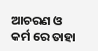ଆଚରଣ ଓ କର୍ମ ରେ ତାହା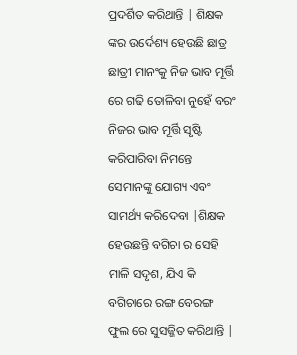ପ୍ରଦର୍ଶିତ କରିଥାନ୍ତି | ଶିକ୍ଷକ ଙ୍କର ଉର୍ଦେଶ୍ୟ ହେଉଛି ଛାତ୍ର ଛାତ୍ରୀ ମାନଂକୁ ନିଜ ଭାବ ମୂର୍ତ୍ତି ରେ ଗଢି ତୋଳିବା ନୁହେଁ ବରଂ ନିଜର ଭାବ ମୂର୍ତ୍ତି ସୃଷ୍ଟି କରିପାରିବା ନିମନ୍ତେ ସେମାନଙ୍କୁ ଯୋଗ୍ୟ ଏବଂ ସାମର୍ଥ୍ୟ କରିଦେବା |ଶିକ୍ଷକ ହେଉଛନ୍ତି ବଗିଚା ର ସେହି ମାଳି ସଦୃଶ, ଯିଏ କି ବଗିଚାରେ ରଙ୍ଗ ବେରଙ୍ଗ ଫୁଲ ରେ ସୁସଜ୍ଜିତ କରିଥାନ୍ତି |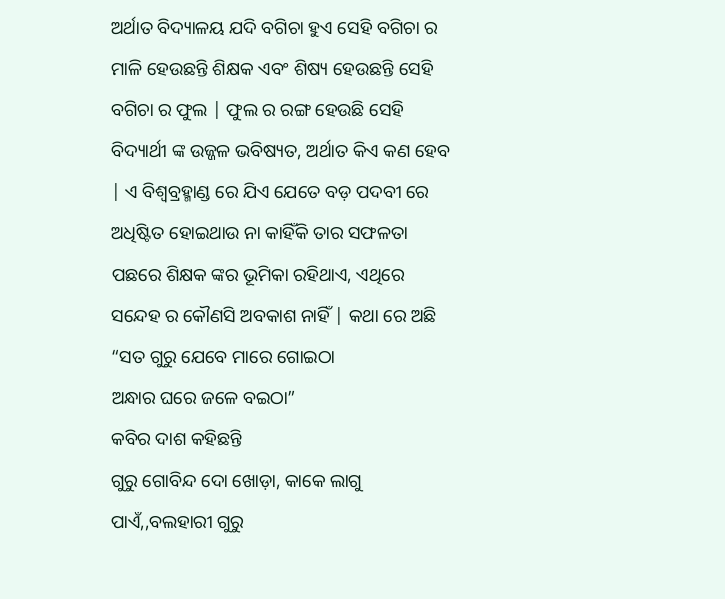ଅର୍ଥାତ ବିଦ୍ୟାଳୟ ଯଦି ବଗିଚା ହୁଏ ସେହି ବଗିଚା ର ମାଳି ହେଉଛନ୍ତି ଶିକ୍ଷକ ଏବଂ ଶିଷ୍ୟ ହେଉଛନ୍ତି ସେହି ବଗିଚା ର ଫୁଲ | ଫୁଲ ର ରଙ୍ଗ ହେଉଛି ସେହି ବିଦ୍ୟାର୍ଥୀ ଙ୍କ ଉଜ୍ଜଳ ଭବିଷ୍ୟତ, ଅର୍ଥାତ କିଏ କଣ ହେବ | ଏ ବିଶ୍ୱବ୍ରହ୍ମାଣ୍ଡ ରେ ଯିଏ ଯେତେ ବଡ଼ ପଦବୀ ରେ ଅଧିଷ୍ଟିତ ହୋଇଥାଉ ନା କାହିଁକି ତାର ସଫଳତା ପଛରେ ଶିକ୍ଷକ ଙ୍କର ଭୂମିକା ରହିଥାଏ, ଏଥିରେ ସନ୍ଦେହ ର କୌଣସି ଅବକାଶ ନାହିଁ | କଥା ରେ ଅଛି “ସତ ଗୁରୁ ଯେବେ ମାରେ ଗୋଇଠା
ଅନ୍ଧାର ଘରେ ଜଳେ ବଇଠା”
କବିର ଦାଶ କହିଛନ୍ତି
ଗୁରୁ ଗୋବିନ୍ଦ ଦୋ ଖୋଡ଼ା, କାକେ ଲାଗୁ ପାଏଁ,,ବଲହାରୀ ଗୁରୁ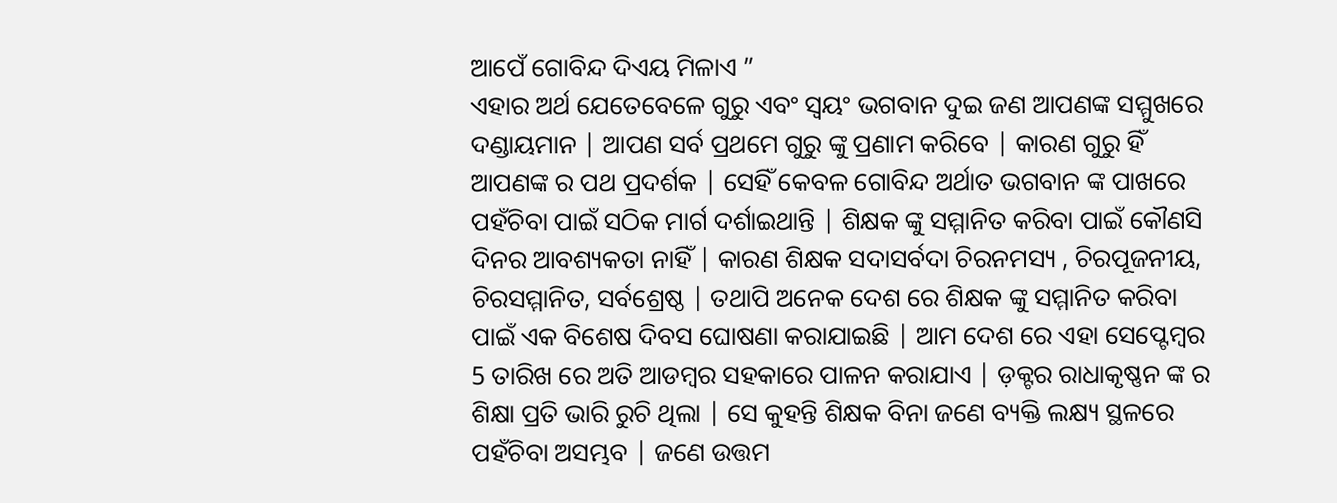ଆପେଁ ଗୋବିନ୍ଦ ଦିଏୟ ମିଳାଏ ”
ଏହାର ଅର୍ଥ ଯେତେବେଳେ ଗୁରୁ ଏବଂ ସ୍ୱୟଂ ଭଗବାନ ଦୁଇ ଜଣ ଆପଣଙ୍କ ସମ୍ମୁଖରେ ଦଣ୍ଡାୟମାନ | ଆପଣ ସର୍ବ ପ୍ରଥମେ ଗୁରୁ ଙ୍କୁ ପ୍ରଣାମ କରିବେ | କାରଣ ଗୁରୁ ହିଁ ଆପଣଙ୍କ ର ପଥ ପ୍ରଦର୍ଶକ | ସେହିଁ କେବଳ ଗୋବିନ୍ଦ ଅର୍ଥାତ ଭଗବାନ ଙ୍କ ପାଖରେ ପହଁଚିବା ପାଇଁ ସଠିକ ମାର୍ଗ ଦର୍ଶାଇଥାନ୍ତି | ଶିକ୍ଷକ ଙ୍କୁ ସମ୍ମାନିତ କରିବା ପାଇଁ କୌଣସି ଦିନର ଆବଶ୍ୟକତା ନାହିଁ | କାରଣ ଶିକ୍ଷକ ସଦାସର୍ବଦା ଚିରନମସ୍ୟ , ଚିରପୂଜନୀୟ, ଚିରସମ୍ମାନିତ, ସର୍ବଶ୍ରେଷ୍ଠ | ତଥାପି ଅନେକ ଦେଶ ରେ ଶିକ୍ଷକ ଙ୍କୁ ସମ୍ମାନିତ କରିବା ପାଇଁ ଏକ ବିଶେଷ ଦିବସ ଘୋଷଣା କରାଯାଇଛି | ଆମ ଦେଶ ରେ ଏହା ସେପ୍ଟେମ୍ବର 5 ତାରିଖ ରେ ଅତି ଆଡମ୍ବର ସହକାରେ ପାଳନ କରାଯାଏ | ଡ଼କ୍ଟର ରାଧାକୃଷ୍ଣନ ଙ୍କ ର ଶିକ୍ଷା ପ୍ରତି ଭାରି ରୁଚି ଥିଲା | ସେ କୁହନ୍ତି ଶିକ୍ଷକ ବିନା ଜଣେ ବ୍ୟକ୍ତି ଲକ୍ଷ୍ୟ ସ୍ଥଳରେ ପହଁଚିବା ଅସମ୍ଭବ | ଜଣେ ଉତ୍ତମ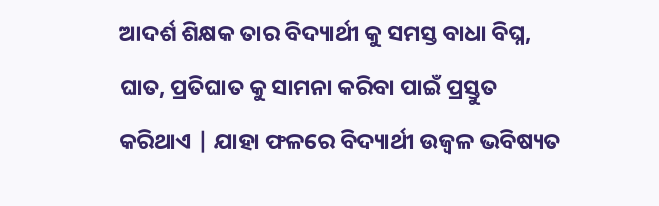ଆଦର୍ଶ ଶିକ୍ଷକ ତାର ବିଦ୍ୟାର୍ଥୀ କୁ ସମସ୍ତ ବାଧା ବିଘ୍ନ, ଘାତ, ପ୍ରତିଘାତ କୁ ସାମନା କରିବା ପାଇଁ ପ୍ରସ୍ତୁତ କରିଥାଏ | ଯାହା ଫଳରେ ବିଦ୍ୟାର୍ଥୀ ଉଜ୍ୱଳ ଭବିଷ୍ୟତ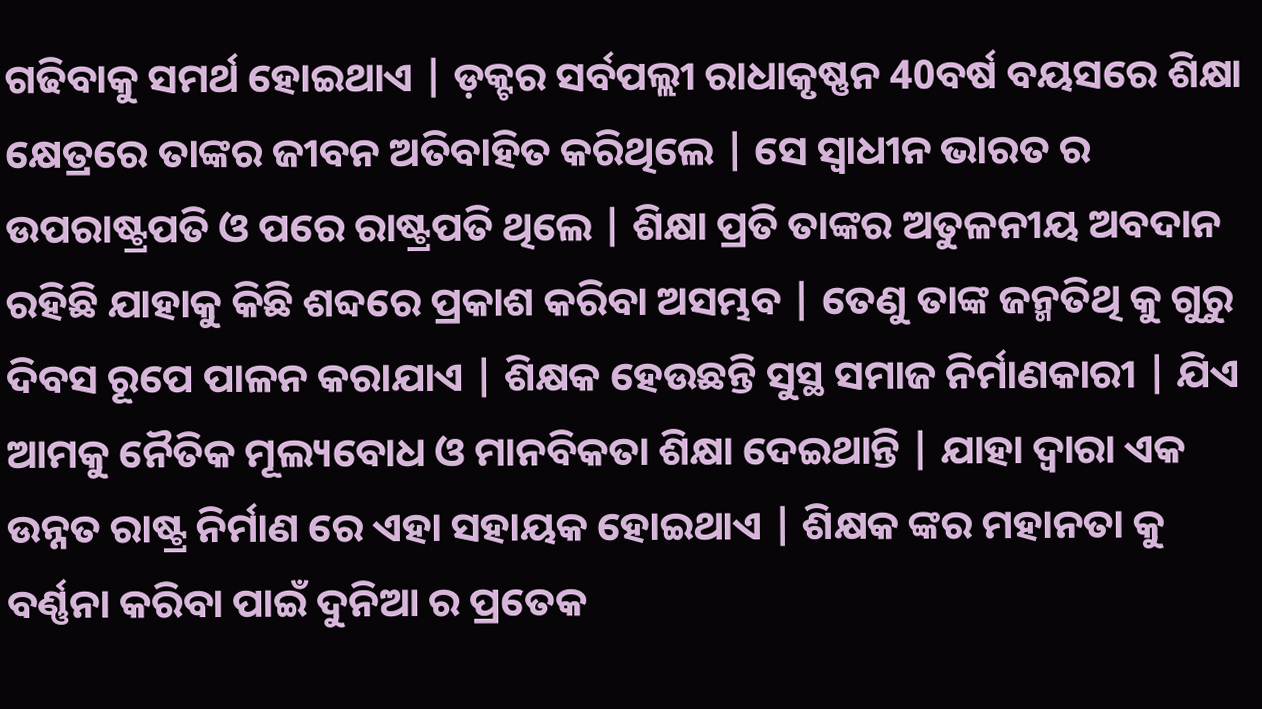ଗଢିବାକୁ ସମର୍ଥ ହୋଇଥାଏ | ଡ଼କ୍ଟର ସର୍ବପଲ୍ଲୀ ରାଧାକୃଷ୍ଣନ 40ବର୍ଷ ବୟସରେ ଶିକ୍ଷା କ୍ଷେତ୍ରରେ ତାଙ୍କର ଜୀବନ ଅତିବାହିତ କରିଥିଲେ | ସେ ସ୍ୱାଧୀନ ଭାରତ ର ଉପରାଷ୍ଟ୍ରପତି ଓ ପରେ ରାଷ୍ଟ୍ରପତି ଥିଲେ | ଶିକ୍ଷା ପ୍ରତି ତାଙ୍କର ଅତୁଳନୀୟ ଅବଦାନ ରହିଛି ଯାହାକୁ କିଛି ଶବ୍ଦରେ ପ୍ରକାଶ କରିବା ଅସମ୍ଭବ | ତେଣୁ ତାଙ୍କ ଜନ୍ମତିଥି କୁ ଗୁରୁ ଦିବସ ରୂପେ ପାଳନ କରାଯାଏ | ଶିକ୍ଷକ ହେଉଛନ୍ତି ସୁସ୍ଥ ସମାଜ ନିର୍ମାଣକାରୀ | ଯିଏ ଆମକୁ ନୈତିକ ମୂଲ୍ୟବୋଧ ଓ ମାନବିକତା ଶିକ୍ଷା ଦେଇଥାନ୍ତି | ଯାହା ଦ୍ୱାରା ଏକ ଉନ୍ନତ ରାଷ୍ଟ୍ର ନିର୍ମାଣ ରେ ଏହା ସହାୟକ ହୋଇଥାଏ | ଶିକ୍ଷକ ଙ୍କର ମହାନତା କୁ ବର୍ଣ୍ଣନା କରିବା ପାଇଁ ଦୁନିଆ ର ପ୍ରତେକ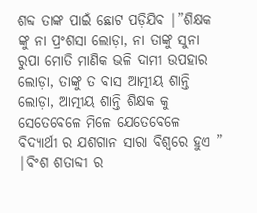ଶବ୍ଦ ତାଙ୍କ ପାଇଁ ଛୋଟ ପଡ଼ିଯିବ |”ଶିକ୍ଷକ ଙ୍କୁ ନା ପ୍ରଂଶସା ଲୋଡ଼ା, ନା ତାଙ୍କୁ ସୁନା ରୁପା ମୋତି ମାଣିକ ଭଳି ଦାମୀ ଉପହାର ଲୋଡ଼ା, ତାଙ୍କୁ ତ ବାସ ଆତ୍ମୀୟ ଶାନ୍ତି ଲୋଡ଼ା, ଆତ୍ମୀୟ ଶାନ୍ତି ଶିକ୍ଷକ କୁ ସେତେବେଳେ ମିଳେ ଯେତେବେଳେ ବିଦ୍ୟାର୍ଥୀ ର ଯଶଗାନ ସାରା ବିଶ୍ୱରେ ହୁଏ ” |ବିଂଶ ଶତାବ୍ଦୀ ର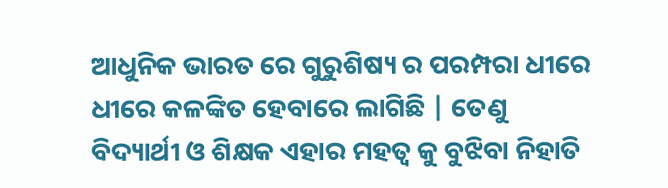ଆଧୁନିକ ଭାରତ ରେ ଗୁରୁଶିଷ୍ୟ ର ପରମ୍ପରା ଧୀରେ ଧୀରେ କଳଙ୍କିତ ହେବାରେ ଲାଗିଛି | ତେଣୁ ବିଦ୍ୟାର୍ଥୀ ଓ ଶିକ୍ଷକ ଏହାର ମହତ୍ବ କୁ ବୁଝିବା ନିହାତି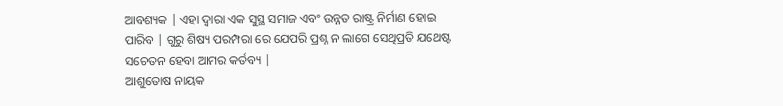ଆବଶ୍ୟକ | ଏହା ଦ୍ୱାରା ଏକ ସୁସ୍ଥ ସମାଜ ଏବଂ ଉନ୍ନତ ରାଷ୍ଟ୍ର ନିର୍ମାଣ ହୋଇ ପାରିବ | ଗୁରୁ ଶିଷ୍ୟ ପରମ୍ପରା ରେ ଯେପରି ପ୍ରଶ୍ନ ନ ଲାଗେ ସେଥିପ୍ରତି ଯଥେଷ୍ଟ ସଚେତନ ହେବା ଆମର କର୍ତବ୍ୟ |
ଆଶୁତୋଷ ନାୟକ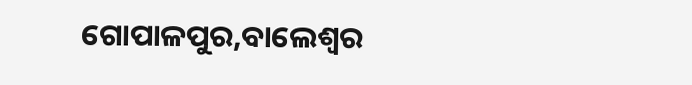ଗୋପାଳପୁର,ବାଲେଶ୍ୱର